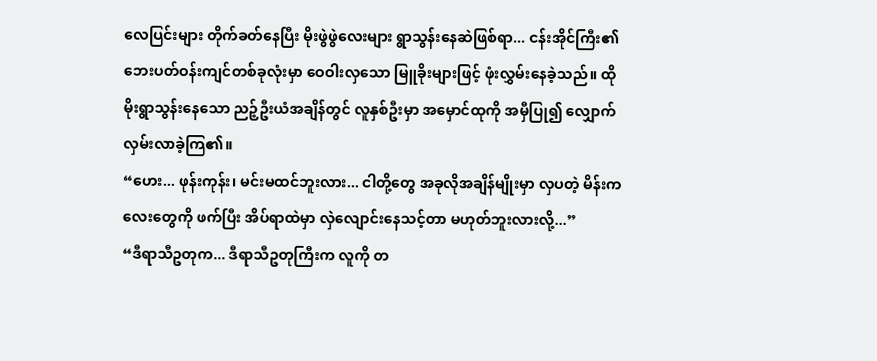လေပြင်းများ တိုက်ခတ်နေပြီး မိုးဖွဲဖွဲလေးများ ရွာသွန်းနေဆဲဖြစ်ရာ... ငန်းအိုင်ကြီး၏ ဘေးပတ်ဝန်းကျင်တစ်ခုလုံးမှာ ဝေဝါးလှသော မြူခိုးများဖြင့် ဖုံးလွှမ်းနေခဲ့သည်။ ထိုမိုးရွာသွန်းနေသော ညဉ့်ဦးယံအချိန်တွင် လူနှစ်ဦးမှာ အမှောင်ထုကို အမှီပြု၍ လျှောက်လှမ်းလာခဲ့ကြ၏။
“ဟေး... ဖုန်းကုန်း၊ မင်းမထင်ဘူးလား... ငါတို့တွေ အခုလိုအချိန်မျိုးမှာ လှပတဲ့ မိန်းကလေးတွေကို ဖက်ပြီး အိပ်ရာထဲမှာ လှဲလျောင်းနေသင့်တာ မဟုတ်ဘူးလားလို့...”
“ဒီရာသီဥတုက... ဒီရာသီဥတုကြီးက လူကို တ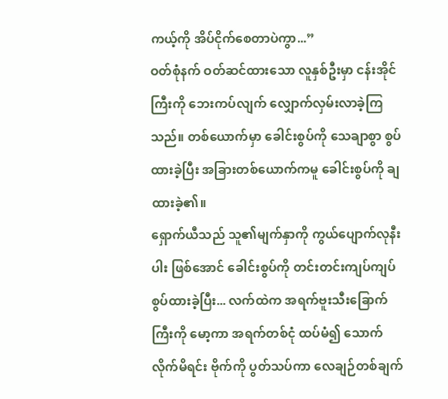ကယ့်ကို အိပ်ငိုက်စေတာပဲကွာ...”
ဝတ်စုံနက် ဝတ်ဆင်ထားသော လူနှစ်ဦးမှာ ငန်းအိုင်ကြီးကို ဘေးကပ်လျက် လျှောက်လှမ်းလာခဲ့ကြသည်။ တစ်ယောက်မှာ ခေါင်းစွပ်ကို သေချာစွာ စွပ်ထားခဲ့ပြီး အခြားတစ်ယောက်ကမူ ခေါင်းစွပ်ကို ချထားခဲ့၏။
ရှောက်ယီသည် သူ၏မျက်နှာကို ကွယ်ပျောက်လုနီးပါး ဖြစ်အောင် ခေါင်းစွပ်ကို တင်းတင်းကျပ်ကျပ် စွပ်ထားခဲ့ပြီး... လက်ထဲက အရက်ဗူးသီးခြောက်ကြီးကို မော့ကာ အရက်တစ်ငုံ ထပ်မံ၍ သောက်လိုက်မိရင်း ဗိုက်ကို ပွတ်သပ်ကာ လေချဉ်တစ်ချက်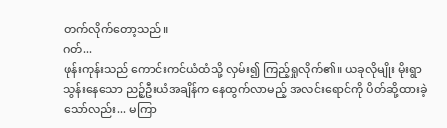တက်လိုက်တော့သည်။
ဂတ်...
ဖုန်းကုန်းသည် ကောင်းကင်ယံထံသို့ လှမ်း၍ ကြည့်ရှုလိုက်၏။ ယခုလိုမျိုး မိုးရွာသွန်းနေသော ညဉ့်ဦးယံအချိန်က နေထွက်လာမည့် အလင်းရောင်ကို ပိတ်ဆို့ထားခဲ့သော်လည်း... မကြာ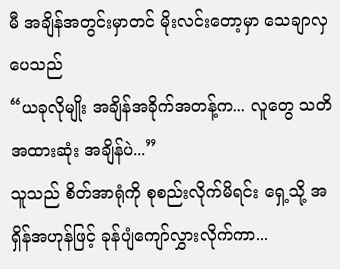မီ အချိန်အတွင်းမှာတင် မိုးလင်းတော့မှာ သေချာလှပေသည်
“ယခုလိုမျိုး အချိန်အခိုက်အတန့်က... လူတွေ သတိအထားဆုံး အချိန်ပဲ...”
သူသည် စိတ်အာရုံကို စုစည်းလိုက်မိရင်း ရှေ့သို့ အရှိန်အဟုန်ဖြင့် ခုန်ပျံကျော်လွှားလိုက်ကာ...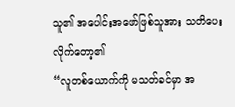သူ၏ အပေါင်းအဖော်ဖြစ်သူအား သတိပေးလိုက်တော့၏
“လူတစ်ယောက်ကို မသတ်ခင်မှာ အ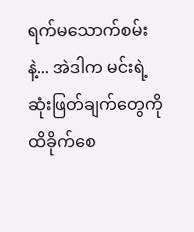ရက်မသောက်စမ်းနဲ့... အဲဒါက မင်းရဲ့ ဆုံးဖြတ်ချက်တွေကို ထိခိုက်စေ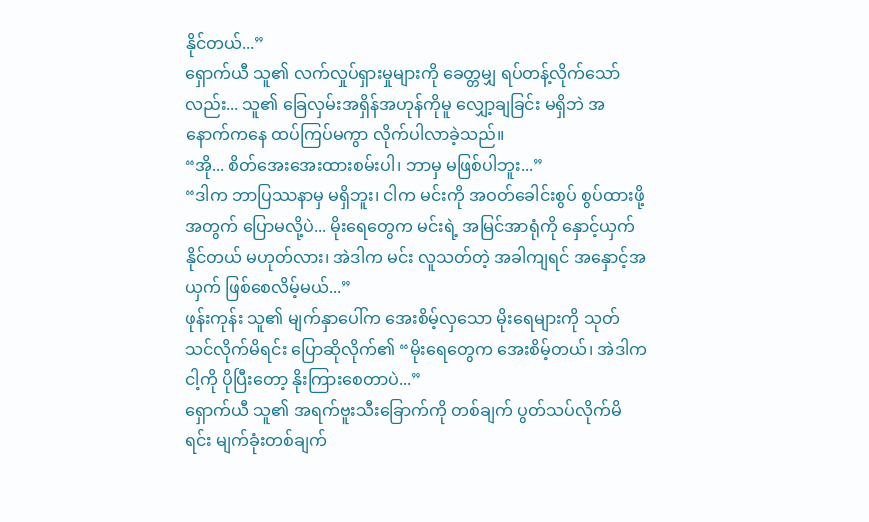နိုင်တယ်...”
ရှောက်ယီ သူ၏ လက်လှုပ်ရှားမှုများကို ခေတ္တမျှ ရပ်တန့်လိုက်သော်လည်း... သူ၏ ခြေလှမ်းအရှိန်အဟုန်ကိုမူ လျှော့ချခြင်း မရှိဘဲ အနောက်ကနေ ထပ်ကြပ်မကွာ လိုက်ပါလာခဲ့သည်။
“အို... စိတ်အေးအေးထားစမ်းပါ၊ ဘာမှ မဖြစ်ပါဘူး...”
“ဒါက ဘာပြဿနာမှ မရှိဘူး၊ ငါက မင်းကို အဝတ်ခေါင်းစွပ် စွပ်ထားဖို့အတွက် ပြောမလို့ပဲ... မိုးရေတွေက မင်းရဲ့ အမြင်အာရုံကို နှောင့်ယှက်နိုင်တယ် မဟုတ်လား၊ အဲဒါက မင်း လူသတ်တဲ့ အခါကျရင် အနှောင့်အယှက် ဖြစ်စေလိမ့်မယ်...”
ဖုန်းကုန်း သူ၏ မျက်နှာပေါ်က အေးစိမ့်လှသော မိုးရေများကို သုတ်သင်လိုက်မိရင်း ပြောဆိုလိုက်၏ “မိုးရေတွေက အေးစိမ့်တယ်၊ အဲဒါက ငါ့ကို ပိုပြီးတော့ နိုးကြားစေတာပဲ...”
ရှောက်ယီ သူ၏ အရက်ဗူးသီးခြောက်ကို တစ်ချက် ပွတ်သပ်လိုက်မိရင်း မျက်ခုံးတစ်ချက်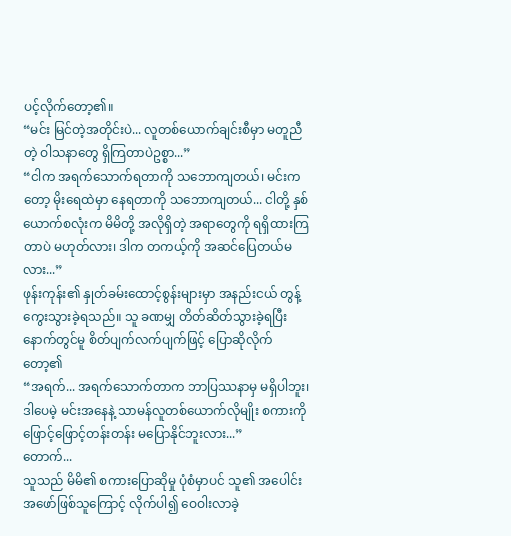ပင့်လိုက်တော့၏။
“မင်း မြင်တဲ့အတိုင်းပဲ... လူတစ်ယောက်ချင်းစီမှာ မတူညီတဲ့ ဝါသနာတွေ ရှိကြတာပဲဥစ္စာ...”
“ငါက အရက်သောက်ရတာကို သဘောကျတယ်၊ မင်းကတော့ မိုးရေထဲမှာ နေရတာကို သဘောကျတယ်... ငါတို့ နှစ်ယောက်စလုံးက မိမိတို့ အလိုရှိတဲ့ အရာတွေကို ရရှိထားကြတာပဲ မဟုတ်လား၊ ဒါက တကယ့်ကို အဆင်ပြေတယ်မလား...”
ဖုန်းကုန်း၏ နှုတ်ခမ်းထောင့်စွန်းများမှာ အနည်းငယ် တွန့်ကွေးသွားခဲ့ရသည်။ သူ ခဏမျှ တိတ်ဆိတ်သွားခဲ့ရပြီးနောက်တွင်မူ စိတ်ပျက်လက်ပျက်ဖြင့် ပြောဆိုလိုက်တော့၏
“အရက်... အရက်သောက်တာက ဘာပြဿနာမှ မရှိပါဘူး၊ ဒါပေမဲ့ မင်းအနေနဲ့ သာမန်လူတစ်ယောက်လိုမျိုး စကားကို ဖြောင့်ဖြောင့်တန်းတန်း မပြောနိုင်ဘူးလား...”
တောက်...
သူသည် မိမိ၏ စကားပြောဆိုမှု ပုံစံမှာပင် သူ၏ အပေါင်းအဖော်ဖြစ်သူကြောင့် လိုက်ပါ၍ ဝေဝါးလာခဲ့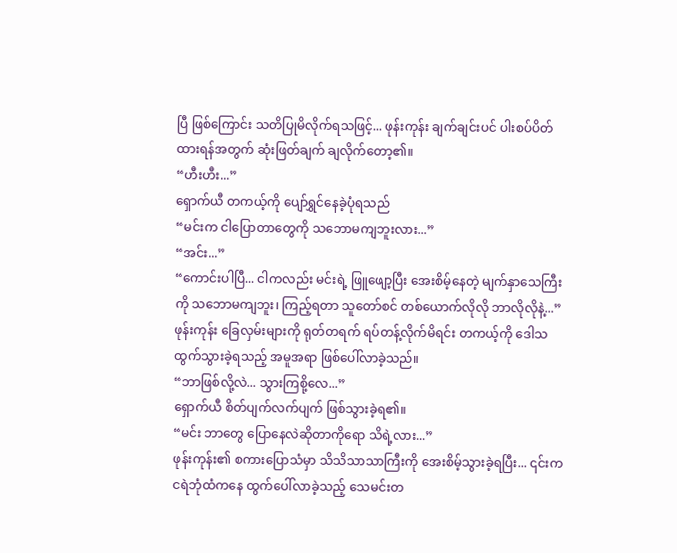ပြီ ဖြစ်ကြောင်း သတိပြုမိလိုက်ရသဖြင့်... ဖုန်းကုန်း ချက်ချင်းပင် ပါးစပ်ပိတ်ထားရန်အတွက် ဆုံးဖြတ်ချက် ချလိုက်တော့၏။
“ဟီးဟီး...”
ရှောက်ယီ တကယ့်ကို ပျော်ရွှင်နေခဲ့ပုံရသည်
“မင်းက ငါပြောတာတွေကို သဘောမကျဘူးလား...”
“အင်း...”
“ကောင်းပါပြီ... ငါကလည်း မင်းရဲ့ ဖြူဖျော့ပြီး အေးစိမ့်နေတဲ့ မျက်နှာသေကြီးကို သဘောမကျဘူး၊ ကြည့်ရတာ သူတော်စင် တစ်ယောက်လိုလို ဘာလိုလိုနဲ့...”
ဖုန်းကုန်း ခြေလှမ်းများကို ရုတ်တရက် ရပ်တန့်လိုက်မိရင်း တကယ့်ကို ဒေါသထွက်သွားခဲ့ရသည့် အမူအရာ ဖြစ်ပေါ်လာခဲ့သည်။
“ဘာဖြစ်လို့လဲ... သွားကြစို့လေ...”
ရှောက်ယီ စိတ်ပျက်လက်ပျက် ဖြစ်သွားခဲ့ရ၏။
“မင်း ဘာတွေ ပြောနေလဲဆိုတာကိုရော သိရဲ့လား...”
ဖုန်းကုန်း၏ စကားပြောသံမှာ သိသိသာသာကြီးကို အေးစိမ့်သွားခဲ့ရပြီး... ၎င်းက ငရဲဘုံထံကနေ ထွက်ပေါ်လာခဲ့သည့် သေမင်းတ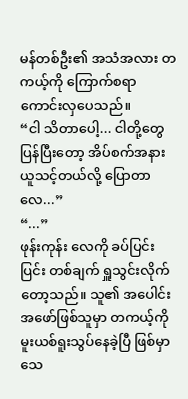မန်တစ်ဦး၏ အသံအလား တကယ့်ကို ကြောက်စရာကောင်းလှပေသည်။
“ငါ သိတာပေါ့... ငါတို့တွေ ပြန်ပြီးတော့ အိပ်စက်အနားယူသင့်တယ်လို့ ပြောတာလေ...”
“...”
ဖုန်းကုန်း လေကို ခပ်ပြင်းပြင်း တစ်ချက် ရှူသွင်းလိုက်တော့သည်။ သူ၏ အပေါင်းအဖော်ဖြစ်သူမှာ တကယ့်ကို မူးယစ်ရူးသွပ်နေခဲ့ပြီ ဖြစ်မှာ သေ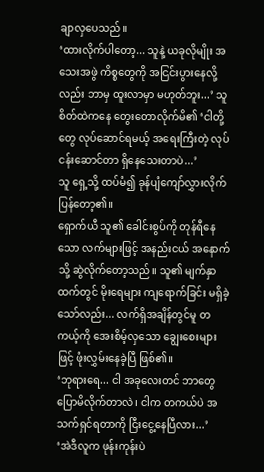ချာလှပေသည်။
‘ထားလိုက်ပါတော့... သူနဲ့ ယခုလိုမျိုး အသေးအဖွဲ ကိစ္စတွေကို အငြင်းပွားနေလို့လည်း ဘာမှ ထူးလာမှာ မဟုတ်ဘူး...’ သူ စိတ်ထဲကနေ တွေးတောလိုက်မိ၏ ‘ငါတို့တွေ လုပ်ဆောင်ရမယ့် အရေးကြီးတဲ့ လုပ်ငန်းဆောင်တာ ရှိနေသေးတာပဲ...’
သူ ရှေ့သို့ ထပ်မံ၍ ခုန်ပျံကျော်လွှားလိုက်ပြန်တော့၏။
ရှောက်ယီ သူ၏ ခေါင်းစွပ်ကို တုန်ရီနေသော လက်များဖြင့် အနည်းငယ် အနောက်သို့ ဆွဲလိုက်တော့သည်။ သူ၏ မျက်နှာထက်တွင် မိုးရေများ ကျရောက်ခြင်း မရှိခဲ့သော်လည်း... လက်ရှိအချိန်တွင်မူ တကယ့်ကို အေးစိမ့်လှသော ချွေးစေးများဖြင့် ဖုံးလွှမ်းနေခဲ့ပြီ ဖြစ်၏။
‘ဘုရားရေ... ငါ အခုလေးတင် ဘာတွေ ပြောမိလိုက်တာလဲ၊ ငါက တကယ်ပဲ အသက်ရှင်ရတာကို ငြီးငွေ့နေပြီလား...’
‘အဲဒီလူက ဖုန်းကုန်းပဲ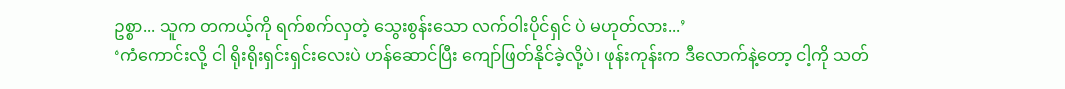ဥစ္စာ... သူက တကယ့်ကို ရက်စက်လှတဲ့ သွေးစွန်းသော လက်ဝါးပိုင်ရှင် ပဲ မဟုတ်လား...’
‘ကံကောင်းလို့ ငါ ရိုးရိုးရှင်းရှင်းလေးပဲ ဟန်ဆောင်ပြီး ကျော်ဖြတ်နိုင်ခဲ့လို့ပဲ၊ ဖုန်းကုန်းက ဒီလောက်နဲ့တော့ ငါ့ကို သတ်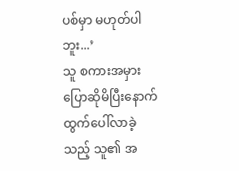ပစ်မှာ မဟုတ်ပါဘူး...’
သူ စကားအမှား ပြောဆိုမိပြီးနောက် ထွက်ပေါ်လာခဲ့သည့် သူ၏ အ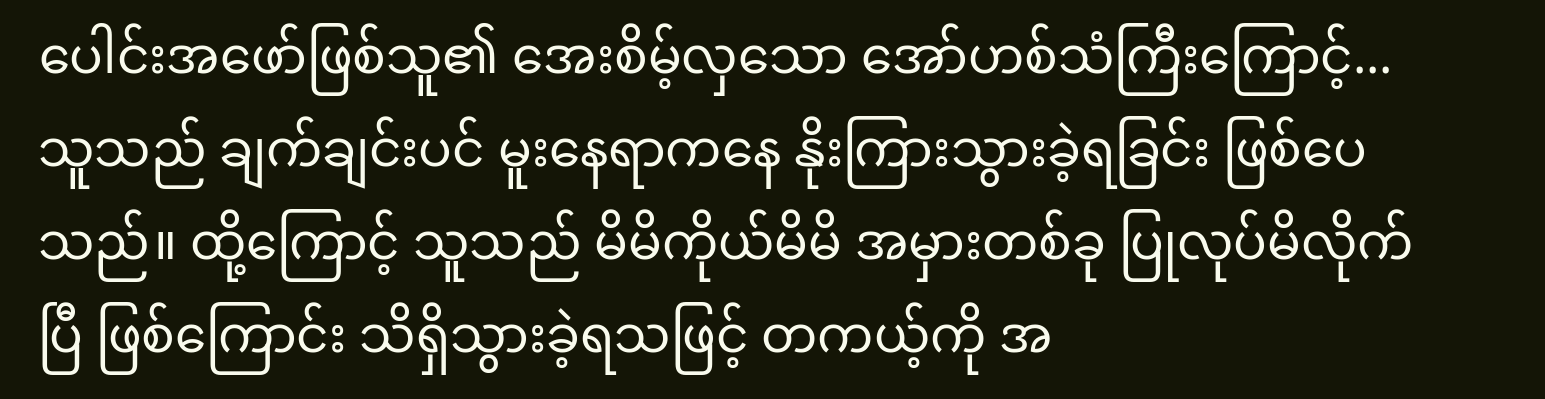ပေါင်းအဖော်ဖြစ်သူ၏ အေးစိမ့်လှသော အော်ဟစ်သံကြီးကြောင့်... သူသည် ချက်ချင်းပင် မူးနေရာကနေ နိုးကြားသွားခဲ့ရခြင်း ဖြစ်ပေသည်။ ထို့ကြောင့် သူသည် မိမိကိုယ်မိမိ အမှားတစ်ခု ပြုလုပ်မိလိုက်ပြီ ဖြစ်ကြောင်း သိရှိသွားခဲ့ရသဖြင့် တကယ့်ကို အ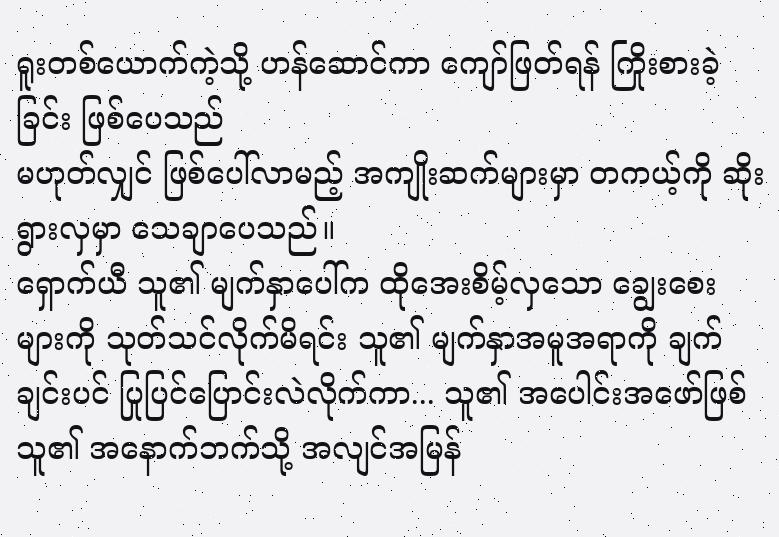ရူးတစ်ယောက်ကဲ့သို့ ဟန်ဆောင်ကာ ကျော်ဖြတ်ရန် ကြိုးစားခဲ့ခြင်း ဖြစ်ပေသည်
မဟုတ်လျှင် ဖြစ်ပေါ်လာမည့် အကျိုးဆက်များမှာ တကယ့်ကို ဆိုးရွားလှမှာ သေချာပေသည်။
ရှောက်ယီ သူ၏ မျက်နှာပေါ်က ထိုအေးစိမ့်လှသော ချွေးစေးများကို သုတ်သင်လိုက်မိရင်း သူ၏ မျက်နှာအမူအရာကို ချက်ချင်းပင် ပြုပြင်ပြောင်းလဲလိုက်ကာ... သူ၏ အပေါင်းအဖော်ဖြစ်သူ၏ အနောက်ဘက်သို့ အလျင်အမြန်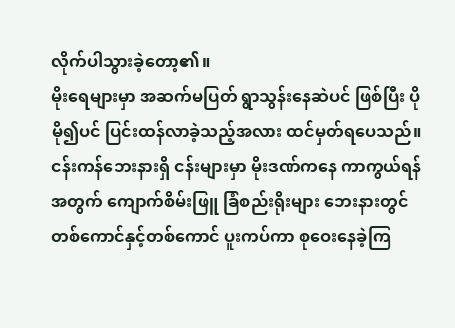လိုက်ပါသွားခဲ့တော့၏။
မိုးရေများမှာ အဆက်မပြတ် ရွာသွန်းနေဆဲပင် ဖြစ်ပြီး ပိုမို၍ပင် ပြင်းထန်လာခဲ့သည့်အလား ထင်မှတ်ရပေသည်။
ငန်းကန်ဘေးနားရှိ ငန်းများမှာ မိုးဒဏ်ကနေ ကာကွယ်ရန်အတွက် ကျောက်စိမ်းဖြူ ခြံစည်းရိုးများ ဘေးနားတွင် တစ်ကောင်နှင့်တစ်ကောင် ပူးကပ်ကာ စုဝေးနေခဲ့ကြ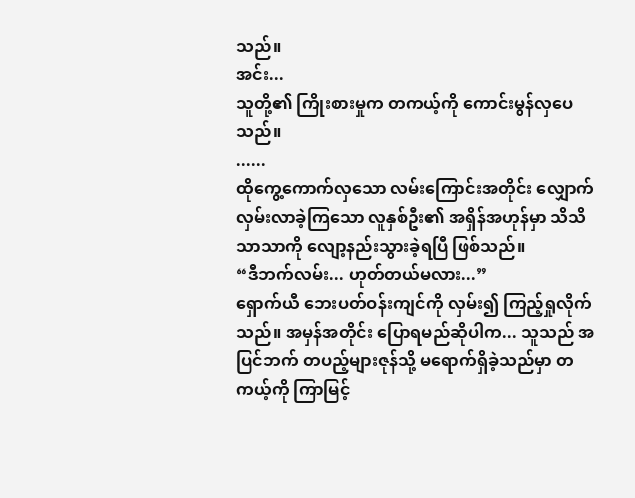သည်။
အင်း...
သူတို့၏ ကြိုးစားမှုက တကယ့်ကို ကောင်းမွန်လှပေသည်။
......
ထိုကွေ့ကောက်လှသော လမ်းကြောင်းအတိုင်း လျှောက်လှမ်းလာခဲ့ကြသော လူနှစ်ဦး၏ အရှိန်အဟုန်မှာ သိသိသာသာကို လျော့နည်းသွားခဲ့ရပြီ ဖြစ်သည်။
“ဒီဘက်လမ်း... ဟုတ်တယ်မလား...”
ရှောက်ယီ ဘေးပတ်ဝန်းကျင်ကို လှမ်း၍ ကြည့်ရှုလိုက်သည်။ အမှန်အတိုင်း ပြောရမည်ဆိုပါက... သူသည် အပြင်ဘက် တပည့်များဇုန်သို့ မရောက်ရှိခဲ့သည်မှာ တကယ့်ကို ကြာမြင့်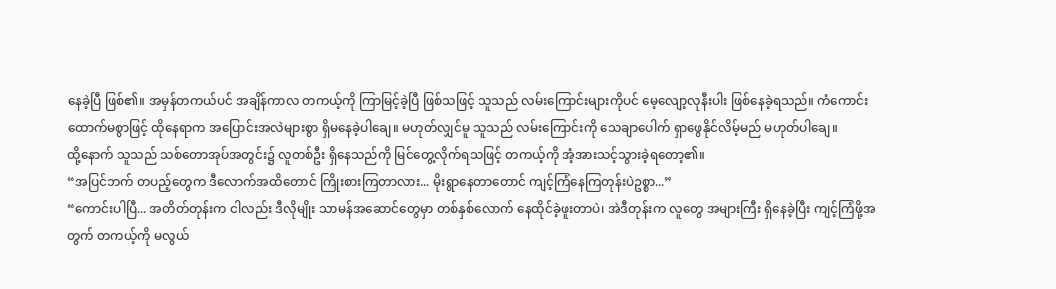နေခဲ့ပြီ ဖြစ်၏။ အမှန်တကယ်ပင် အချိန်ကာလ တကယ့်ကို ကြာမြင့်ခဲ့ပြီ ဖြစ်သဖြင့် သူသည် လမ်းကြောင်းများကိုပင် မေ့လျော့လုနီးပါး ဖြစ်နေခဲ့ရသည်။ ကံကောင်းထောက်မစွာဖြင့် ထိုနေရာက အပြောင်းအလဲများစွာ ရှိမနေခဲ့ပါချေ။ မဟုတ်လျှင်မူ သူသည် လမ်းကြောင်းကို သေချာပေါက် ရှာဖွေနိုင်လိမ့်မည် မဟုတ်ပါချေ။
ထို့နောက် သူသည် သစ်တောအုပ်အတွင်း၌ လူတစ်ဦး ရှိနေသည်ကို မြင်တွေ့လိုက်ရသဖြင့် တကယ့်ကို အံ့အားသင့်သွားခဲ့ရတော့၏။
“အပြင်ဘက် တပည့်တွေက ဒီလောက်အထိတောင် ကြိုးစားကြတာလား... မိုးရွာနေတာတောင် ကျင့်ကြံနေကြတုန်းပဲဥစ္စာ...”
“ကောင်းပါပြီ... အတိတ်တုန်းက ငါလည်း ဒီလိုမျိုး သာမန်အဆောင်တွေမှာ တစ်နှစ်လောက် နေထိုင်ခဲ့ဖူးတာပဲ၊ အဲဒီတုန်းက လူတွေ အများကြီး ရှိနေခဲ့ပြီး ကျင့်ကြံဖို့အတွက် တကယ့်ကို မလွယ်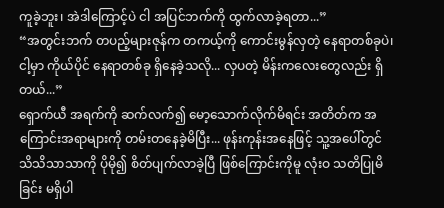ကူခဲ့ဘူး၊ အဲဒါကြောင့်ပဲ ငါ အပြင်ဘက်ကို ထွက်လာခဲ့ရတာ...”
“အတွင်းဘက် တပည့်များဇုန်က တကယ့်ကို ကောင်းမွန်လှတဲ့ နေရာတစ်ခုပဲ၊ ငါ့မှာ ကိုယ်ပိုင် နေရာတစ်ခု ရှိနေခဲ့သလို... လှပတဲ့ မိန်းကလေးတွေလည်း ရှိတယ်...”
ရှောက်ယီ အရက်ကို ဆက်လက်၍ မော့သောက်လိုက်မိရင်း အတိတ်က အကြောင်းအရာများကို တမ်းတနေခဲ့မိပြီး... ဖုန်းကုန်းအနေဖြင့် သူ့အပေါ်တွင် သိသိသာသာကို ပိုမို၍ စိတ်ပျက်လာခဲ့ပြီ ဖြစ်ကြောင်းကိုမူ လုံးဝ သတိပြုမိခြင်း မရှိပါ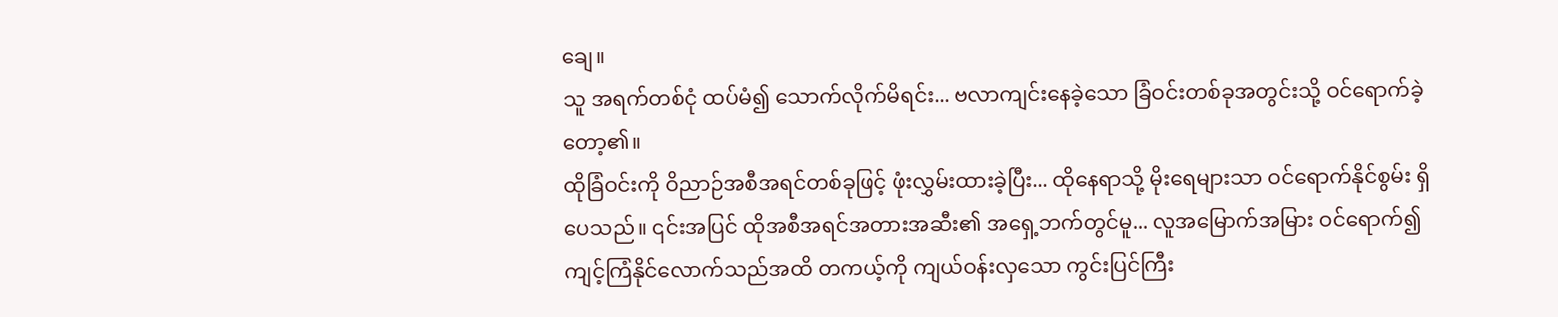ချေ။
သူ အရက်တစ်ငုံ ထပ်မံ၍ သောက်လိုက်မိရင်း... ဗလာကျင်းနေခဲ့သော ခြံဝင်းတစ်ခုအတွင်းသို့ ဝင်ရောက်ခဲ့တော့၏။
ထိုခြံဝင်းကို ဝိညာဉ်အစီအရင်တစ်ခုဖြင့် ဖုံးလွှမ်းထားခဲ့ပြီး... ထိုနေရာသို့ မိုးရေများသာ ဝင်ရောက်နိုင်စွမ်း ရှိပေသည်။ ၎င်းအပြင် ထိုအစီအရင်အတားအဆီး၏ အရှေ့ဘက်တွင်မူ... လူအမြောက်အမြား ဝင်ရောက်၍ ကျင့်ကြံနိုင်လောက်သည်အထိ တကယ့်ကို ကျယ်ဝန်းလှသော ကွင်းပြင်ကြီး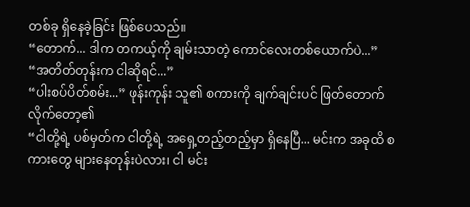တစ်ခု ရှိနေခဲ့ခြင်း ဖြစ်ပေသည်။
“တောက်... ဒါက တကယ့်ကို ချမ်းသာတဲ့ ကောင်လေးတစ်ယောက်ပဲ...”
“အတိတ်တုန်းက ငါဆိုရင်...”
“ပါးစပ်ပိတ်စမ်း...” ဖုန်းကုန်း သူ၏ စကားကို ချက်ချင်းပင် ဖြတ်တောက်လိုက်တော့၏
“ငါတို့ရဲ့ ပစ်မှတ်က ငါတို့ရဲ့ အရှေ့တည့်တည့်မှာ ရှိနေပြီ... မင်းက အခုထိ စကားတွေ များနေတုန်းပဲလား၊ ငါ မင်း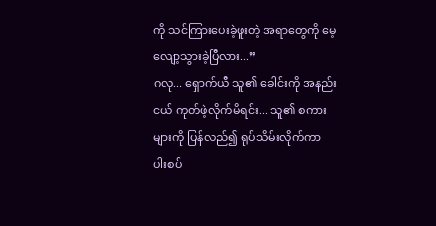ကို သင်ကြားပေးခဲ့ဖူးတဲ့ အရာတွေကို မေ့လျော့သွားခဲ့ပြီလား...”
ဂလု... ရှောက်ယီ သူ၏ ခေါင်းကို အနည်းငယ် ကုတ်ဖဲ့လိုက်မိရင်း... သူ၏ စကားများကို ပြန်လည်၍ ရုပ်သိမ်းလိုက်ကာ ပါးစပ်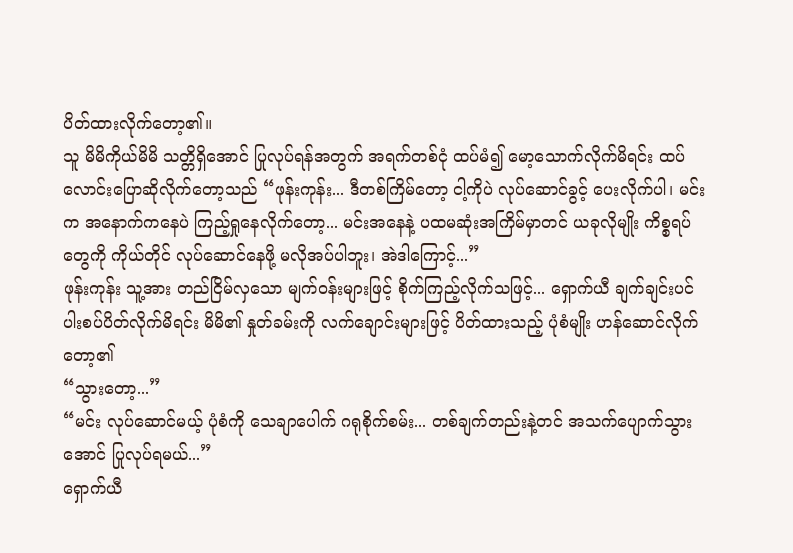ပိတ်ထားလိုက်တော့၏။
သူ မိမိကိုယ်မိမိ သတ္တိရှိအောင် ပြုလုပ်ရန်အတွက် အရက်တစ်ငုံ ထပ်မံ၍ မော့သောက်လိုက်မိရင်း ထပ်လောင်းပြောဆိုလိုက်တော့သည် “ဖုန်းကုန်း... ဒီတစ်ကြိမ်တော့ ငါ့ကိုပဲ လုပ်ဆောင်ခွင့် ပေးလိုက်ပါ၊ မင်းက အနောက်ကနေပဲ ကြည့်ရှုနေလိုက်တော့... မင်းအနေနဲ့ ပထမဆုံးအကြိမ်မှာတင် ယခုလိုမျိုး ကိစ္စရပ်တွေကို ကိုယ်တိုင် လုပ်ဆောင်နေဖို့ မလိုအပ်ပါဘူး၊ အဲဒါကြောင့်...”
ဖုန်းကုန်း သူ့အား တည်ငြိမ်လှသော မျက်ဝန်းများဖြင့် စိုက်ကြည့်လိုက်သဖြင့်... ရှောက်ယီ ချက်ချင်းပင် ပါးစပ်ပိတ်လိုက်မိရင်း မိမိ၏ နှုတ်ခမ်းကို လက်ချောင်းများဖြင့် ပိတ်ထားသည့် ပုံစံမျိုး ဟန်ဆောင်လိုက်တော့၏
“သွားတော့...”
“မင်း လုပ်ဆောင်မယ့် ပုံစံကို သေချာပေါက် ဂရုစိုက်စမ်း... တစ်ချက်တည်းနဲ့တင် အသက်ပျောက်သွားအောင် ပြုလုပ်ရမယ်...”
ရှောက်ယီ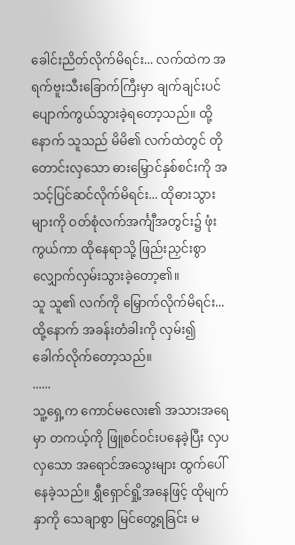ခေါင်းညိတ်လိုက်မိရင်း... လက်ထဲက အရက်ဗူးသီးခြောက်ကြီးမှာ ချက်ချင်းပင် ပျောက်ကွယ်သွားခဲ့ရတော့သည်။ ထို့နောက် သူသည် မိမိ၏ လက်ထဲတွင် တိုတောင်းလှသော ဓားမြှောင်နှစ်စင်းကို အသင့်ပြင်ဆင်လိုက်မိရင်း... ထိုဓားသွားများကို ဝတ်စုံလက်အင်္ကျီအတွင်း၌ ဖုံးကွယ်ကာ ထိုနေရာသို့ ဖြည်းညှင်းစွာ လျှောက်လှမ်းသွားခဲ့တော့၏။
သူ သူ၏ လက်ကို မြှောက်လိုက်မိရင်း...
ထို့နောက် အခန်းတံခါးကို လှမ်း၍ ခေါက်လိုက်တော့သည်။
......
သူ့ရှေ့က ကောင်မလေး၏ အသားအရေမှာ တကယ့်ကို ဖြူစင်ဝင်းပနေခဲ့ပြီး လှပလှသော အရောင်အသွေးများ ထွက်ပေါ်နေခဲ့သည်။ ရွှီရှောင်ရှို့အနေဖြင့် ထိုမျက်နှာကို သေချာစွာ မြင်တွေ့ရခြင်း မ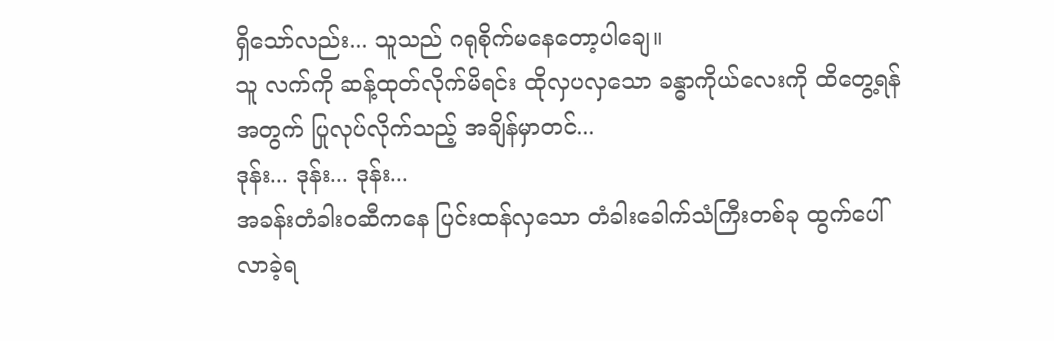ရှိသော်လည်း... သူသည် ဂရုစိုက်မနေတော့ပါချေ။
သူ လက်ကို ဆန့်ထုတ်လိုက်မိရင်း ထိုလှပလှသော ခန္ဓာကိုယ်လေးကို ထိတွေ့ရန်အတွက် ပြုလုပ်လိုက်သည့် အချိန်မှာတင်...
ဒုန်း... ဒုန်း... ဒုန်း...
အခန်းတံခါးဝဆီကနေ ပြင်းထန်လှသော တံခါးခေါက်သံကြီးတစ်ခု ထွက်ပေါ်လာခဲ့ရ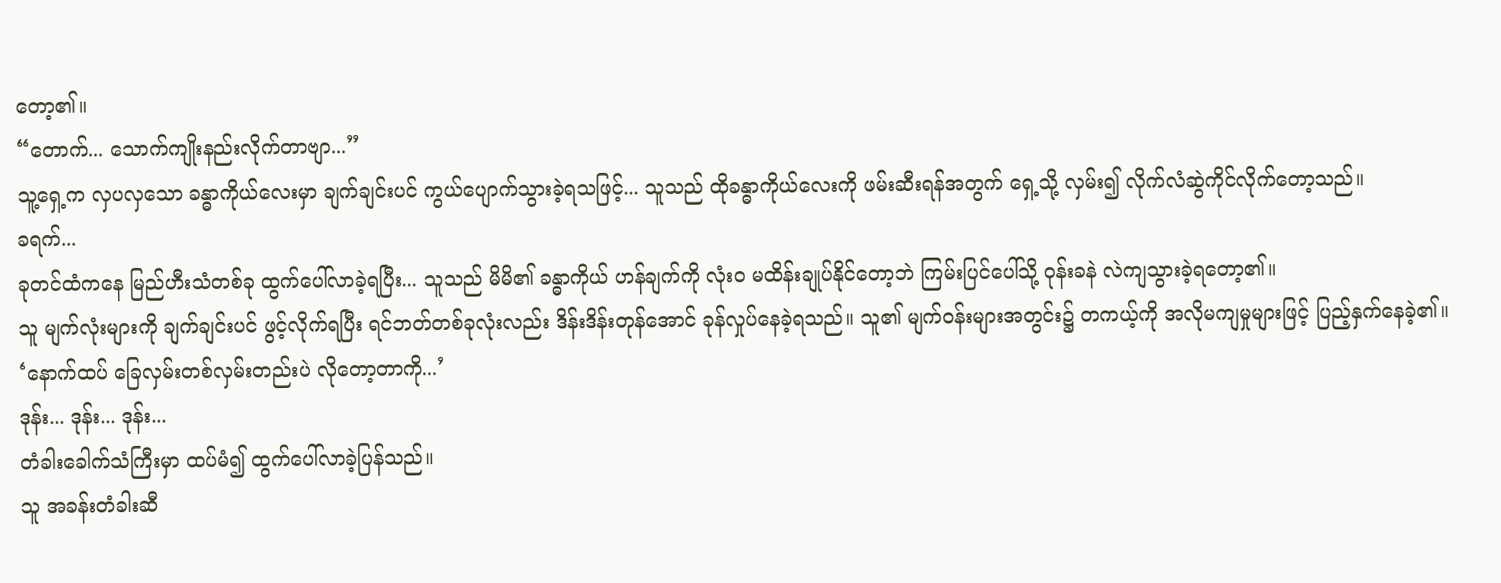တော့၏။
“တောက်... သောက်ကျိုးနည်းလိုက်တာဗျာ...”
သူ့ရှေ့က လှပလှသော ခန္ဓာကိုယ်လေးမှာ ချက်ချင်းပင် ကွယ်ပျောက်သွားခဲ့ရသဖြင့်... သူသည် ထိုခန္ဓာကိုယ်လေးကို ဖမ်းဆီးရန်အတွက် ရှေ့သို့ လှမ်း၍ လိုက်လံဆွဲကိုင်လိုက်တော့သည်။
ခရက်...
ခုတင်ထံကနေ မြည်ဟီးသံတစ်ခု ထွက်ပေါ်လာခဲ့ရပြီး... သူသည် မိမိ၏ ခန္ဓာကိုယ် ဟန်ချက်ကို လုံးဝ မထိန်းချုပ်နိုင်တော့ဘဲ ကြမ်းပြင်ပေါ်သို့ ဝုန်းခနဲ လဲကျသွားခဲ့ရတော့၏။
သူ မျက်လုံးများကို ချက်ချင်းပင် ဖွင့်လိုက်ရပြီး ရင်ဘတ်တစ်ခုလုံးလည်း ဒိန်းဒိန်းတုန်အောင် ခုန်လှုပ်နေခဲ့ရသည်။ သူ၏ မျက်ဝန်းများအတွင်း၌ တကယ့်ကို အလိုမကျမှုများဖြင့် ပြည့်နှက်နေခဲ့၏။
‘နောက်ထပ် ခြေလှမ်းတစ်လှမ်းတည်းပဲ လိုတော့တာကို...’
ဒုန်း... ဒုန်း... ဒုန်း...
တံခါးခေါက်သံကြီးမှာ ထပ်မံ၍ ထွက်ပေါ်လာခဲ့ပြန်သည်။
သူ အခန်းတံခါးဆီ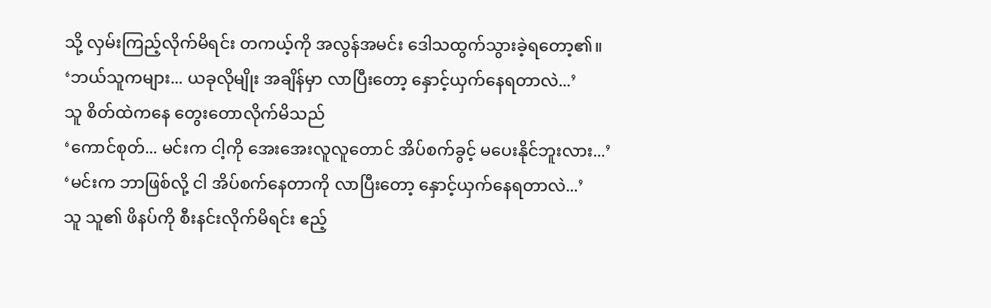သို့ လှမ်းကြည့်လိုက်မိရင်း တကယ့်ကို အလွန်အမင်း ဒေါသထွက်သွားခဲ့ရတော့၏။
‘ဘယ်သူကများ... ယခုလိုမျိုး အချိန်မှာ လာပြီးတော့ နှောင့်ယှက်နေရတာလဲ...’
သူ စိတ်ထဲကနေ တွေးတောလိုက်မိသည်
‘ကောင်စုတ်... မင်းက ငါ့ကို အေးအေးလူလူတောင် အိပ်စက်ခွင့် မပေးနိုင်ဘူးလား...’
‘မင်းက ဘာဖြစ်လို့ ငါ အိပ်စက်နေတာကို လာပြီးတော့ နှောင့်ယှက်နေရတာလဲ...’
သူ သူ၏ ဖိနပ်ကို စီးနင်းလိုက်မိရင်း ဧည့်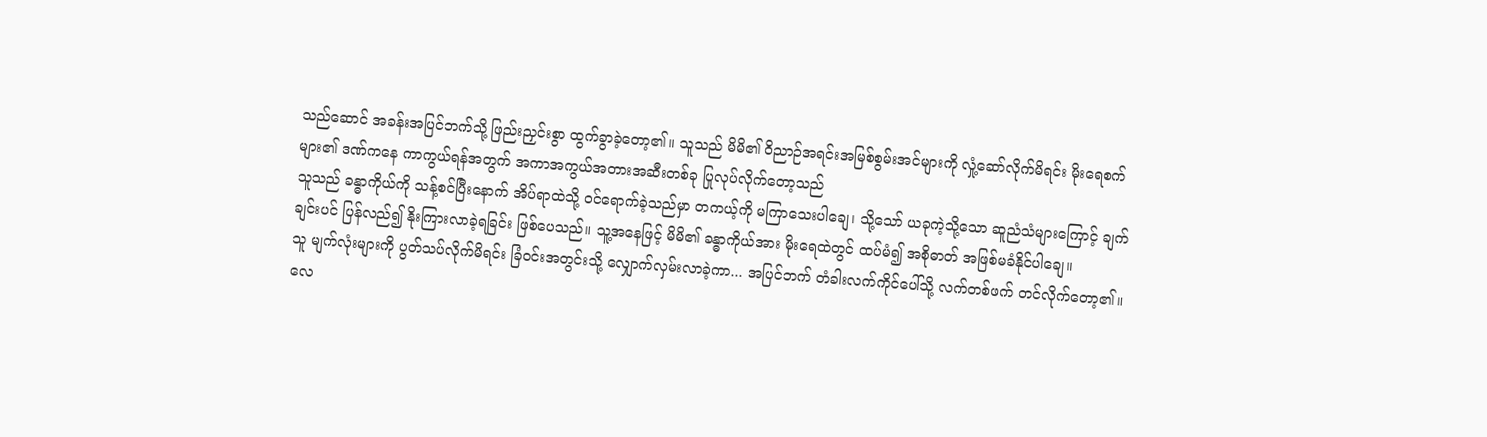သည်ဆောင် အခန်းအပြင်ဘက်သို့ ဖြည်းညှင်းစွာ ထွက်ခွာခဲ့တော့၏။ သူသည် မိမိ၏ ဝိညာဉ်အရင်းအမြစ်စွမ်းအင်များကို လှုံ့ဆော်လိုက်မိရင်း မိုးရေစက်များ၏ ဒဏ်ကနေ ကာကွယ်ရန်အတွက် အကာအကွယ်အတားအဆီးတစ်ခု ပြုလုပ်လိုက်တော့သည်
သူသည် ခန္ဓာကိုယ်ကို သန့်စင်ပြီးနောက် အိပ်ရာထဲသို့ ဝင်ရောက်ခဲ့သည်မှာ တကယ့်ကို မကြာသေးပါချေ၊ သို့သော် ယခုကဲ့သို့သော ဆူညံသံများကြောင့် ချက်ချင်းပင် ပြန်လည်၍ နိုးကြားလာခဲ့ရခြင်း ဖြစ်ပေသည်။ သူ့အနေဖြင့် မိမိ၏ ခန္ဓာကိုယ်အား မိုးရေထဲတွင် ထပ်မံ၍ အစိုဓာတ် အဖြစ်မခံနိုင်ပါချေ။
သူ မျက်လုံးများကို ပွတ်သပ်လိုက်မိရင်း ခြံဝင်းအတွင်းသို့ လျှောက်လှမ်းလာခဲ့ကာ... အပြင်ဘက် တံခါးလက်ကိုင်ပေါ်သို့ လက်တစ်ဖက် တင်လိုက်တော့၏။
လေ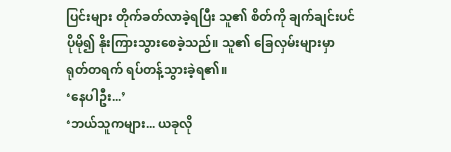ပြင်းများ တိုက်ခတ်လာခဲ့ရပြီး သူ၏ စိတ်ကို ချက်ချင်းပင် ပိုမို၍ နိုးကြားသွားစေခဲ့သည်။ သူ၏ ခြေလှမ်းများမှာ ရုတ်တရက် ရပ်တန့်သွားခဲ့ရ၏။
‘နေပါဦး...’
‘ဘယ်သူကများ... ယခုလို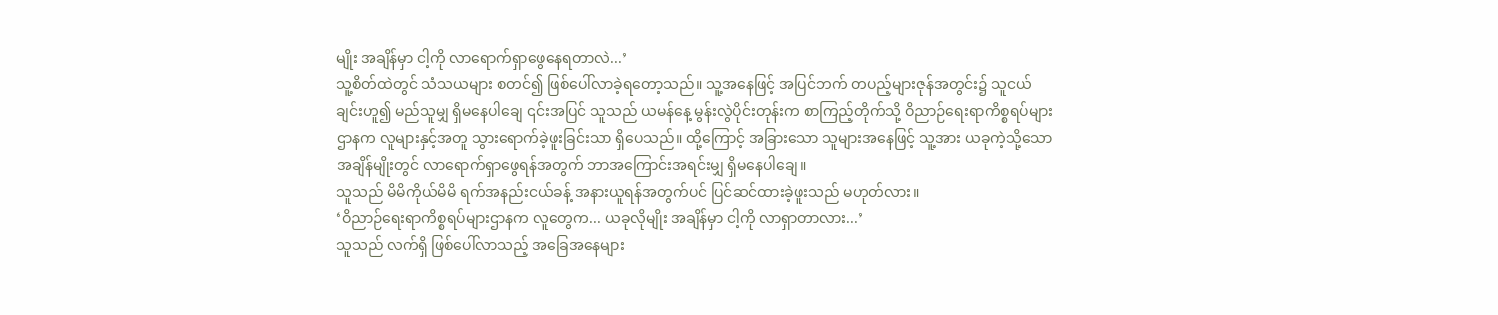မျိုး အချိန်မှာ ငါ့ကို လာရောက်ရှာဖွေနေရတာလဲ...’
သူ့စိတ်ထဲတွင် သံသယများ စတင်၍ ဖြစ်ပေါ်လာခဲ့ရတော့သည်။ သူ့အနေဖြင့် အပြင်ဘက် တပည့်များဇုန်အတွင်း၌ သူငယ်ချင်းဟူ၍ မည်သူမျှ ရှိမနေပါချေ ၎င်းအပြင် သူသည် ယမန်နေ့ မွန်းလွဲပိုင်းတုန်းက စာကြည့်တိုက်သို့ ဝိညာဉ်ရေးရာကိစ္စရပ်များဌာနက လူများနှင့်အတူ သွားရောက်ခဲ့ဖူးခြင်းသာ ရှိပေသည်။ ထို့ကြောင့် အခြားသော သူများအနေဖြင့် သူ့အား ယခုကဲ့သို့သော အချိန်မျိုးတွင် လာရောက်ရှာဖွေရန်အတွက် ဘာအကြောင်းအရင်းမျှ ရှိမနေပါချေ။
သူသည် မိမိကိုယ်မိမိ ရက်အနည်းငယ်ခန့် အနားယူရန်အတွက်ပင် ပြင်ဆင်ထားခဲ့ဖူးသည် မဟုတ်လား။
‘ဝိညာဉ်ရေးရာကိစ္စရပ်များဌာနက လူတွေက... ယခုလိုမျိုး အချိန်မှာ ငါ့ကို လာရှာတာလား...’
သူသည် လက်ရှိ ဖြစ်ပေါ်လာသည့် အခြေအနေများ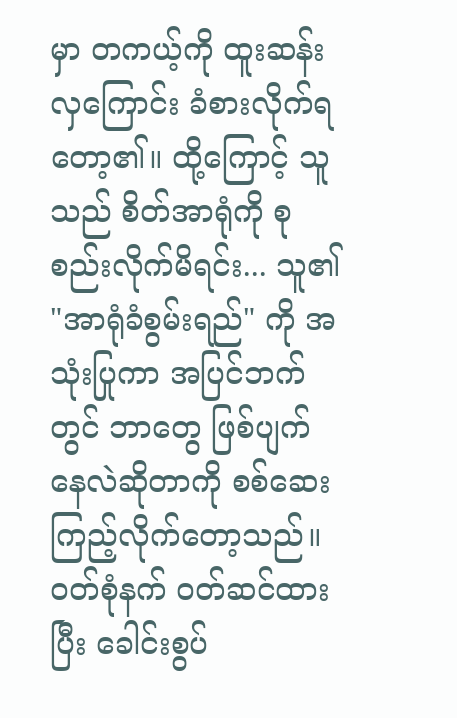မှာ တကယ့်ကို ထူးဆန်းလှကြောင်း ခံစားလိုက်ရတော့၏။ ထို့ကြောင့် သူသည် စိတ်အာရုံကို စုစည်းလိုက်မိရင်း... သူ၏ "အာရုံခံစွမ်းရည်" ကို အသုံးပြုကာ အပြင်ဘက်တွင် ဘာတွေ ဖြစ်ပျက်နေလဲဆိုတာကို စစ်ဆေးကြည့်လိုက်တော့သည်။
ဝတ်စုံနက် ဝတ်ဆင်ထားပြီး ခေါင်းစွပ်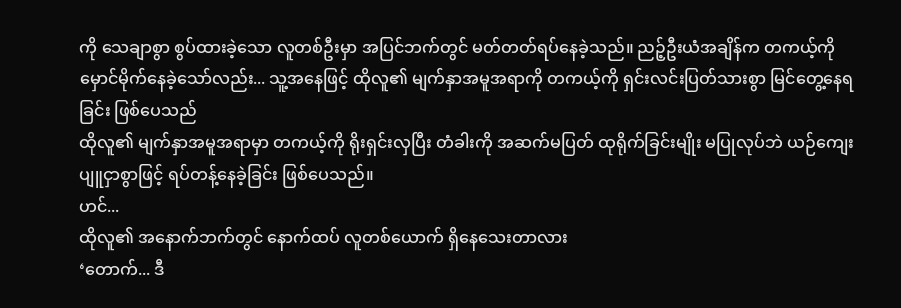ကို သေချာစွာ စွပ်ထားခဲ့သော လူတစ်ဦးမှာ အပြင်ဘက်တွင် မတ်တတ်ရပ်နေခဲ့သည်။ ညဉ့်ဦးယံအချိန်က တကယ့်ကို မှောင်မိုက်နေခဲ့သော်လည်း... သူ့အနေဖြင့် ထိုလူ၏ မျက်နှာအမူအရာကို တကယ့်ကို ရှင်းလင်းပြတ်သားစွာ မြင်တွေ့နေရခြင်း ဖြစ်ပေသည်
ထိုလူ၏ မျက်နှာအမူအရာမှာ တကယ့်ကို ရိုးရှင်းလှပြီး တံခါးကို အဆက်မပြတ် ထုရိုက်ခြင်းမျိုး မပြုလုပ်ဘဲ ယဉ်ကျေးပျူငှာစွာဖြင့် ရပ်တန့်နေခဲ့ခြင်း ဖြစ်ပေသည်။
ဟင်...
ထိုလူ၏ အနောက်ဘက်တွင် နောက်ထပ် လူတစ်ယောက် ရှိနေသေးတာလား
‘တောက်... ဒီ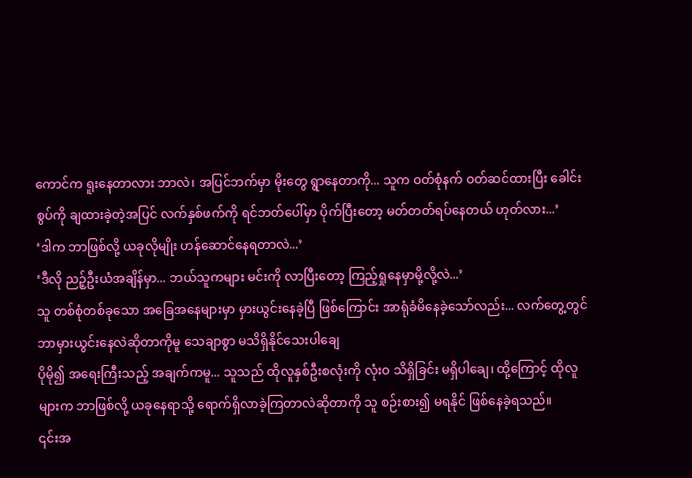ကောင်က ရူးနေတာလား ဘာလဲ၊ အပြင်ဘက်မှာ မိုးတွေ ရွာနေတာကို... သူက ဝတ်စုံနက် ဝတ်ဆင်ထားပြီး ခေါင်းစွပ်ကို ချထားခဲ့တဲ့အပြင် လက်နှစ်ဖက်ကို ရင်ဘတ်ပေါ်မှာ ပိုက်ပြီးတော့ မတ်တတ်ရပ်နေတယ် ဟုတ်လား...’
‘ဒါက ဘာဖြစ်လို့ ယခုလိုမျိုး ဟန်ဆောင်နေရတာလဲ...’
‘ဒီလို ညဉ့်ဦးယံအချိန်မှာ... ဘယ်သူကများ မင်းကို လာပြီးတော့ ကြည့်ရှုနေမှာမို့လို့လဲ...’
သူ တစ်စုံတစ်ခုသော အခြေအနေများမှာ မှားယွင်းနေခဲ့ပြီ ဖြစ်ကြောင်း အာရုံခံမိနေခဲ့သော်လည်း... လက်တွေ့တွင် ဘာမှားယွင်းနေလဲဆိုတာကိုမူ သေချာစွာ မသိရှိနိုင်သေးပါချေ
ပိုမို၍ အရေးကြီးသည့် အချက်ကမူ... သူသည် ထိုလူနှစ်ဦးစလုံးကို လုံးဝ သိရှိခြင်း မရှိပါချေ၊ ထို့ကြောင့် ထိုလူများက ဘာဖြစ်လို့ ယခုနေရာသို့ ရောက်ရှိလာခဲ့ကြတာလဲဆိုတာကို သူ စဉ်းစား၍ မရနိုင် ဖြစ်နေခဲ့ရသည်။
၎င်းအ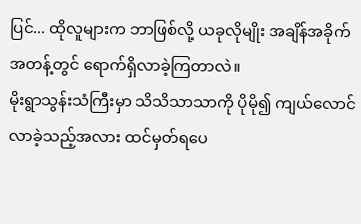ပြင်... ထိုလူများက ဘာဖြစ်လို့ ယခုလိုမျိုး အချိန်အခိုက်အတန့်တွင် ရောက်ရှိလာခဲ့ကြတာလဲ။
မိုးရွာသွန်းသံကြီးမှာ သိသိသာသာကို ပိုမို၍ ကျယ်လောင်လာခဲ့သည့်အလား ထင်မှတ်ရပေ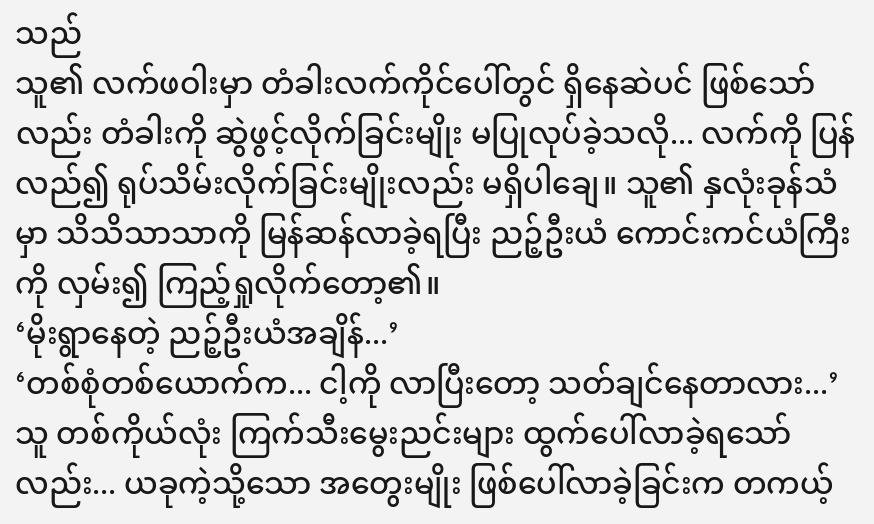သည်
သူ၏ လက်ဖဝါးမှာ တံခါးလက်ကိုင်ပေါ်တွင် ရှိနေဆဲပင် ဖြစ်သော်လည်း တံခါးကို ဆွဲဖွင့်လိုက်ခြင်းမျိုး မပြုလုပ်ခဲ့သလို... လက်ကို ပြန်လည်၍ ရုပ်သိမ်းလိုက်ခြင်းမျိုးလည်း မရှိပါချေ။ သူ၏ နှလုံးခုန်သံမှာ သိသိသာသာကို မြန်ဆန်လာခဲ့ရပြီး ညဉ့်ဦးယံ ကောင်းကင်ယံကြီးကို လှမ်း၍ ကြည့်ရှုလိုက်တော့၏။
‘မိုးရွာနေတဲ့ ညဉ့်ဦးယံအချိန်...’
‘တစ်စုံတစ်ယောက်က... ငါ့ကို လာပြီးတော့ သတ်ချင်နေတာလား...’
သူ တစ်ကိုယ်လုံး ကြက်သီးမွေးညင်းများ ထွက်ပေါ်လာခဲ့ရသော်လည်း... ယခုကဲ့သို့သော အတွေးမျိုး ဖြစ်ပေါ်လာခဲ့ခြင်းက တကယ့်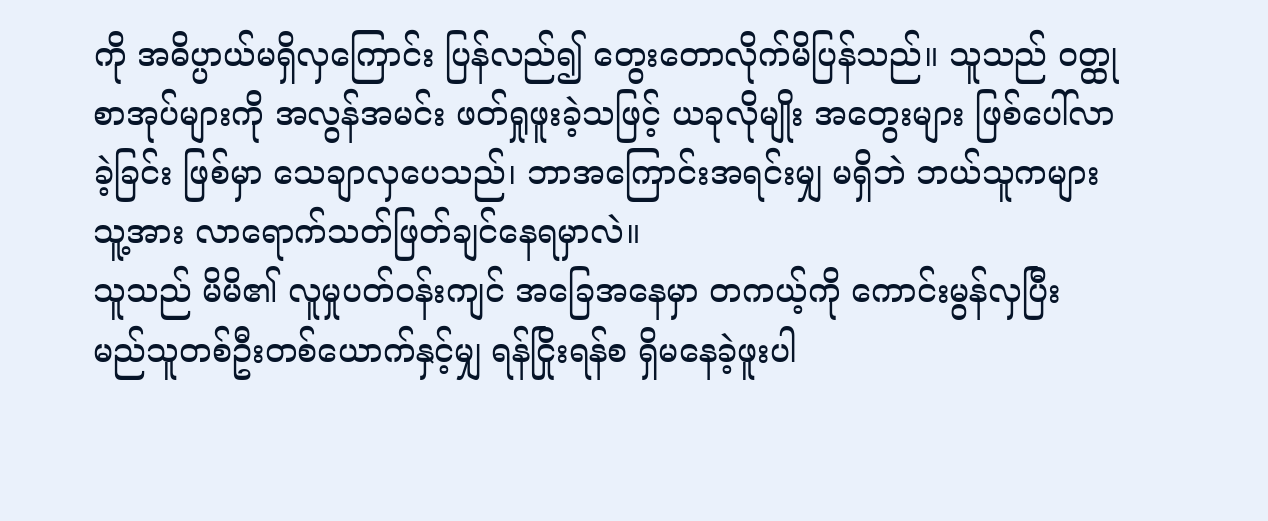ကို အဓိပ္ပာယ်မရှိလှကြောင်း ပြန်လည်၍ တွေးတောလိုက်မိပြန်သည်။ သူသည် ဝတ္ထုစာအုပ်များကို အလွန်အမင်း ဖတ်ရှုဖူးခဲ့သဖြင့် ယခုလိုမျိုး အတွေးများ ဖြစ်ပေါ်လာခဲ့ခြင်း ဖြစ်မှာ သေချာလှပေသည်၊ ဘာအကြောင်းအရင်းမျှ မရှိဘဲ ဘယ်သူကများ သူ့အား လာရောက်သတ်ဖြတ်ချင်နေရမှာလဲ။
သူသည် မိမိ၏ လူမှုပတ်ဝန်းကျင် အခြေအနေမှာ တကယ့်ကို ကောင်းမွန်လှပြီး မည်သူတစ်ဦးတစ်ယောက်နှင့်မျှ ရန်ငြိုးရန်စ ရှိမနေခဲ့ဖူးပါ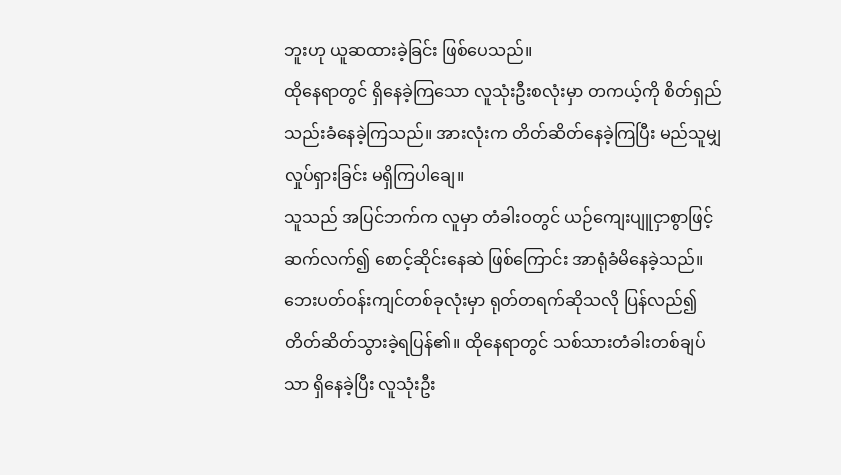ဘူးဟု ယူဆထားခဲ့ခြင်း ဖြစ်ပေသည်။
ထိုနေရာတွင် ရှိနေခဲ့ကြသော လူသုံးဦးစလုံးမှာ တကယ့်ကို စိတ်ရှည်သည်းခံနေခဲ့ကြသည်။ အားလုံးက တိတ်ဆိတ်နေခဲ့ကြပြီး မည်သူမျှ လှုပ်ရှားခြင်း မရှိကြပါချေ။
သူသည် အပြင်ဘက်က လူမှာ တံခါးဝတွင် ယဉ်ကျေးပျူငှာစွာဖြင့် ဆက်လက်၍ စောင့်ဆိုင်းနေဆဲ ဖြစ်ကြောင်း အာရုံခံမိနေခဲ့သည်။
ဘေးပတ်ဝန်းကျင်တစ်ခုလုံးမှာ ရုတ်တရက်ဆိုသလို ပြန်လည်၍ တိတ်ဆိတ်သွားခဲ့ရပြန်၏။ ထိုနေရာတွင် သစ်သားတံခါးတစ်ချပ်သာ ရှိနေခဲ့ပြီး လူသုံးဦး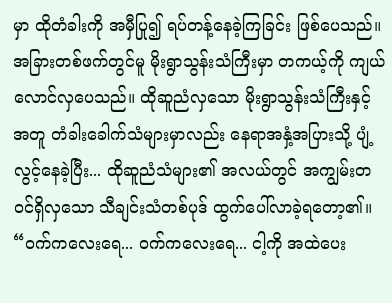မှာ ထိုတံခါးကို အမှီပြု၍ ရပ်တန့်နေခဲ့ကြခြင်း ဖြစ်ပေသည်။
အခြားတစ်ဖက်တွင်မူ မိုးရွာသွန်းသံကြီးမှာ တကယ့်ကို ကျယ်လောင်လှပေသည်။ ထိုဆူညံလှသော မိုးရွာသွန်းသံကြီးနှင့်အတူ တံခါးခေါက်သံများမှာလည်း နေရာအနှံ့အပြားသို့ ပျံ့လွင့်နေခဲ့ပြီး... ထိုဆူညံသံများ၏ အလယ်တွင် အကျွမ်းတဝင်ရှိလှသော သီချင်းသံတစ်ပုဒ် ထွက်ပေါ်လာခဲ့ရတော့၏။
“ဝက်ကလေးရေ... ဝက်ကလေးရေ... ငါ့ကို အထဲပေး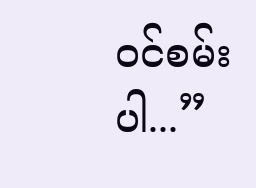ဝင်စမ်းပါ...”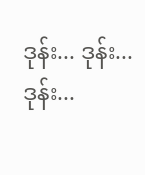ဒုန်း... ဒုန်း... ဒုန်း...